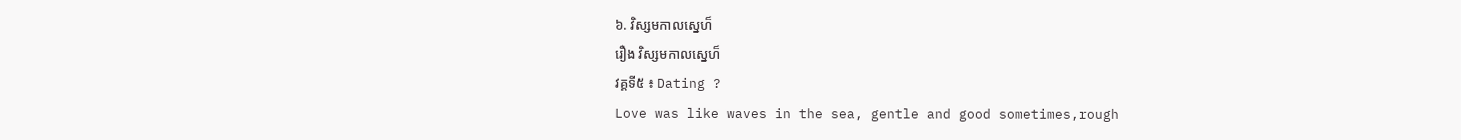៦. វិស្សមកាលស្នេហ៏
រឿង វិស្សមកាលស្នេហ៏
វគ្គទី៥ ៖ Dating ?
Love was like waves in the sea, gentle and good sometimes,rough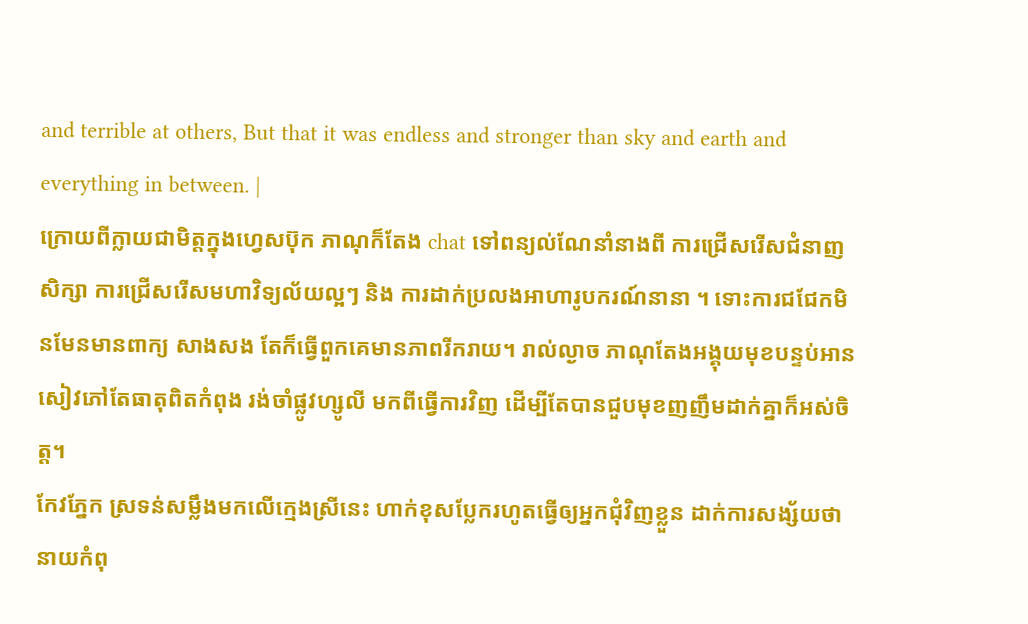and terrible at others, But that it was endless and stronger than sky and earth and everything in between. |
ក្រោយពីក្លាយជាមិត្តក្នុងហ្វេសប៊ុក ភាណុក៏តែង chat ទៅពន្យល់ណែនាំនាងពី ការជ្រើសរើសជំនាញសិក្សា ការជ្រើសរើសមហាវិទ្យល័យល្អៗ និង ការដាក់ប្រលងអាហារូបករណ៍នានា ។ ទោះការជជែកមិនមែនមានពាក្យ សាងសង តែក៏ធ្វើពួកគេមានភាពរីករាយ។ រាល់ល្ងាច ភាណុតែងអង្គុយមុខបន្ទប់អានសៀវភៅតែធាតុពិតកំពុង រង់ចាំផ្លូវហ្សូលី មកពីធ្វើការវិញ ដើម្បីតែបានជួបមុខញញឹមដាក់គ្នាក៏អស់ចិត្ត។
កែវភ្នែក ស្រទន់សម្លឹងមកលើក្មេងស្រីនេះ ហាក់ខុសប្លែករហូតធ្វើឲ្យអ្នកជុំវិញខ្លួន ដាក់ការសង្ស័យថា នាយកំពុ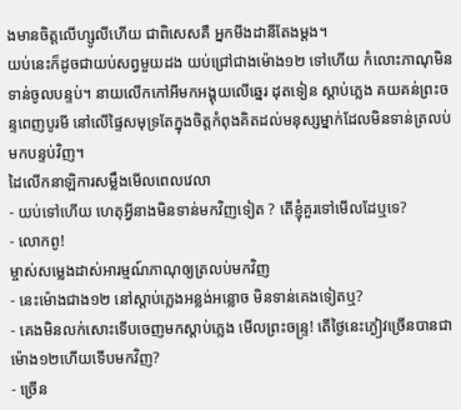ងមានចិត្តលើហ្សូលីហើយ ជាពិសេសគឺ អ្នកមីងដានីតែងម្តង។
យប់នេះក៏ដូចជាយប់សព្វមួយដង យប់ជ្រៅជាងម៉ោង១២ ទៅហើយ កំលោះភាណុមិនទាន់ចូលបន្ទប់។ នាយលើកកៅអីមកអង្គុយលើឆ្នេរ ដុតទៀន ស្តាប់ភ្លេង គយគន់ព្រះចន្ទពេញបូរមី នៅលើផ្ទៃសមុទ្រតែក្នុងចិត្តកំពុងគិតដល់មនុស្សម្នាក់ដែលមិនទាន់ត្រលប់មកបន្ទប់វិញ។
ដៃលើកនាឡិការសម្លឹងមើលពេលវេលា
- យប់ទៅហើយ ហេតុអ្វីនាងមិនទាន់មកវិញទៀត ? តើខ្ញុំគួរទៅមើលដែឬទេ?
- លោកពូ!
ម្ចាស់សម្លេងដាស់អារម្មណ៍ភាណុឲ្យត្រលប់មកវិញ
- នេះម៉ោងជាង១២ នៅស្តាប់ភ្លេងអន្លង់អន្លោច មិនទាន់គេងទៀតឬ?
- គេងមិនលក់សោះទើបចេញមកស្តាប់ភ្លេង មើលព្រះចន្ទ្រ! តើថ្ងៃនេះភ្ងៀវច្រើនបានជាម៉ោង១២ហើយទើបមកវិញ?
- ច្រើន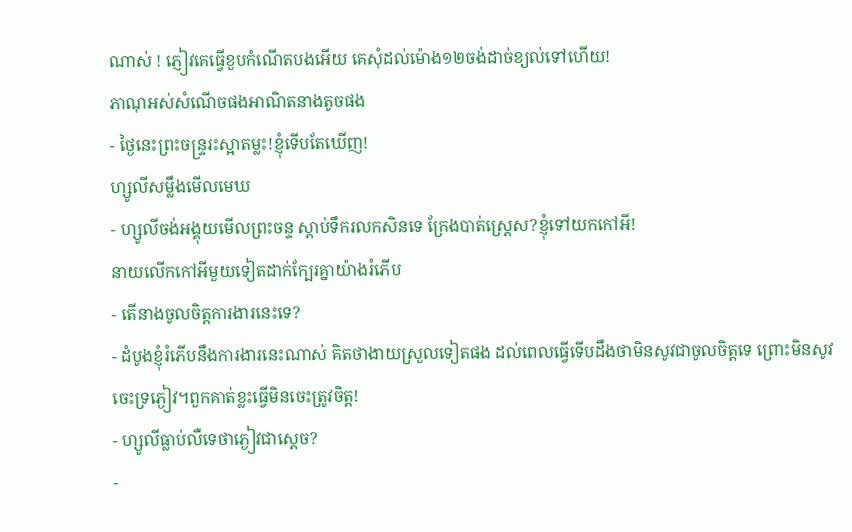ណាស់ ! ភ្ញៀវគេធ្វើខួបកំណើតបងអើយ គេសុំដល់ម៉ោង១២ចង់ដាច់ខ្យល់ទៅហើយ!
ភាណុអស់សំណើចផងអាណិតនាងតូចផង
- ថ្ងៃនេះព្រះចន្រ្ទរះស្អាតម្លះ!ខ្ញុំទើបតែឃើញ!
ហ្សូលីសម្លឹងមើលមេឃ
- ហ្សូលីចង់អង្គុយមើលព្រះចន្ទ ស្តាប់ទឹករលកសិនទេ ក្រែងបាត់ស្រ្តេស?ខ្ញុំទៅយកកៅអី!
នាយលើកកៅអីមួយទៀតដាក់ក្បែរគ្នាយ៉ាងរំភើប
- តើនាងចូលចិត្តការងារនេះទេ?
- ដំបូងខ្ញុំរំភើបនឹងការងារនេះណាស់ គិតថាងាយស្រួលទៀតផង ដល់ពេលធ្វើទើបដឹងថាមិនសូវជាចូលចិត្តទេ ព្រោះមិនសូវចេះទ្រភ្ងៀវ។ពួកគាត់ខ្លះធ្វើមិនចេះត្រូវចិត្ត!
- ហ្សូលីធ្លាប់លឺទេថាភ្ងៀវជាស្តេច?
-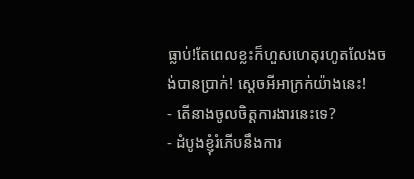ធ្លាប់!តែពេលខ្លះក៏ហួសហេតុរហូតលែងចង់បានប្រាក់! ស្តេចអីអាក្រក់យ៉ាងនេះ!
- តើនាងចូលចិត្តការងារនេះទេ?
- ដំបូងខ្ញុំរំភើបនឹងការ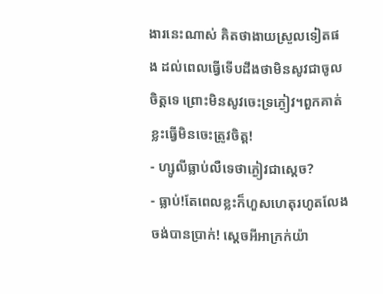ងារនេះណាស់ គិតថាងាយស្រួលទៀតផង ដល់ពេលធ្វើទើបដឹងថាមិនសូវជាចូលចិត្តទេ ព្រោះមិនសូវចេះទ្រភ្ងៀវ។ពួកគាត់ខ្លះធ្វើមិនចេះត្រូវចិត្ត!
- ហ្សូលីធ្លាប់លឺទេថាភ្ងៀវជាស្តេច?
- ធ្លាប់!តែពេលខ្លះក៏ហួសហេតុរហូតលែងចង់បានប្រាក់! ស្តេចអីអាក្រក់យ៉ា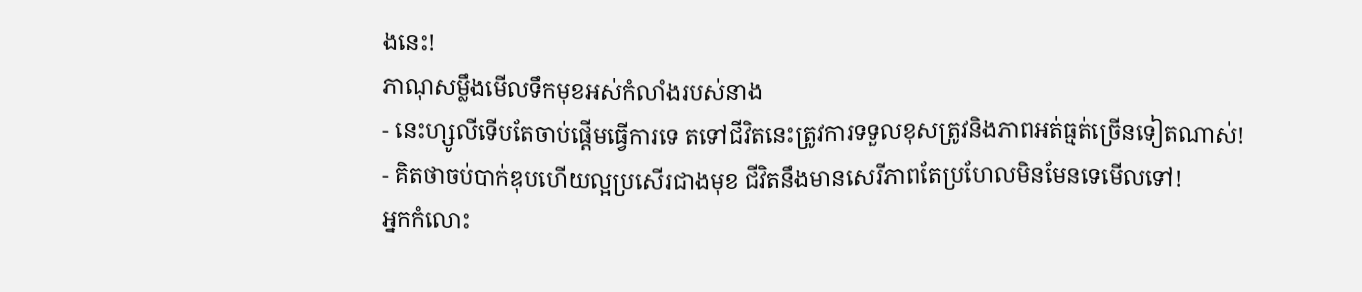ងនេះ!
ភាណុសម្លឹងមើលទឹកមុខអស់កំលាំងរបស់នាង
- នេះហ្សូលីទើបតែចាប់ផ្តើមធ្វើការទេ តទៅជីវិតនេះត្រូវការទទួលខុសត្រូវនិងភាពអត់ធ្មត់ច្រើនទៀតណាស់!
- គិតថាចប់បាក់ឌុបហើយល្អប្រសើរជាងមុខ ជីវិតនឹងមានសេរីភាពតែប្រហែលមិនមែនទេមើលទៅ!
អ្នកកំលោះ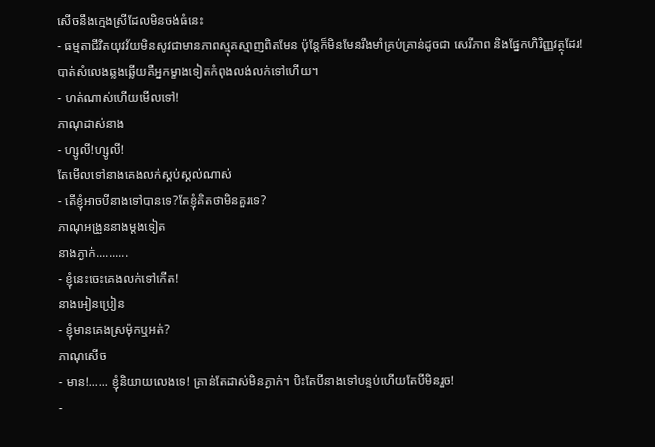សើចនឹងក្មេងស្រីដែលមិនចង់ធំនេះ
- ធម្មតាជីវិតយុវវ័យមិនសូវជាមានភាពស្មុគស្មាញពិតមែន ប៉ុន្តែក៏មិនមែនរឹងមាំគ្រប់គ្រាន់ដូចជា សេរីភាព និងផ្នែកហិរិញ្ញវត្ថុដែរ!
បាត់សំលេងឆ្លងឆ្លើយគឺអ្នកម្ខាងទៀតកំពុងលង់លក់ទៅហើយ។
- ហត់ណាស់ហើយមើលទៅ!
ភាណុដាស់នាង
- ហ្សូលី!ហ្សូលី!
តែមើលទៅនាងគេងលក់ស្គប់ស្គល់ណាស់
- តើខ្ញុំអាចបីនាងទៅបានទេ?តែខ្ញុំគិតថាមិនគួរទេ?
ភាណុអង្រួននាងម្តងទៀត
នាងភ្ងាក់..........
- ខ្ញុំនេះចេះគេងលក់ទៅកើត!
នាងអៀនប្រៀន
- ខ្ញុំមានគេងស្រម៉ុកឬអត់?
ភាណុសើច
- មាន!...... ខ្ញុំនិយាយលេងទេ! គ្រាន់តែដាស់មិនភ្ងាក់។ បិះតែបីនាងទៅបន្ទប់ហើយតែបីមិនរួច!
-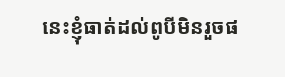នេះខ្ញុំធាត់ដល់ពូបីមិនរួចផ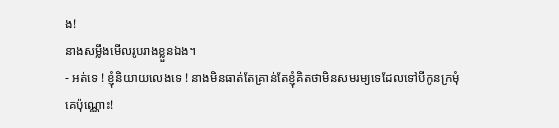ង!
នាងសម្លឹងមើលរូបរាងខ្លួនឯង។
- អត់ទេ ! ខ្ញុំនិយាយលេងទេ ! នាងមិនធាត់តែគ្រាន់តែខ្ញុំគិតថាមិនសមរម្យទេដែលទៅបីកូនក្រមុំគេប៉ុណ្ណោះ!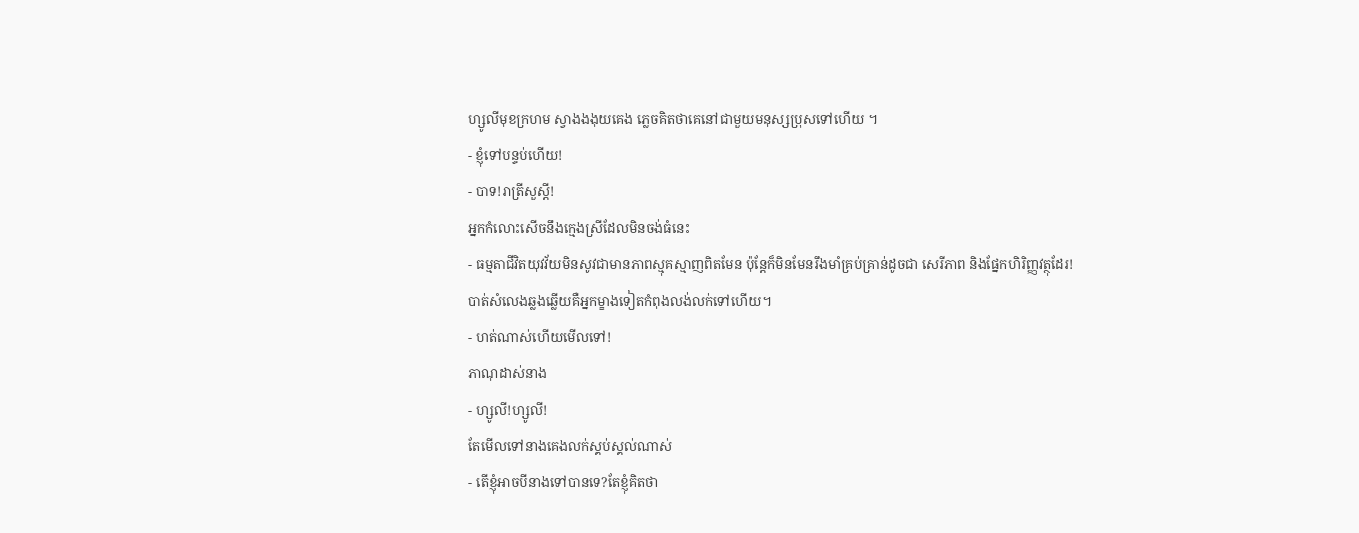ហ្សូលីមុខក្រហម ស្វាងងងុយគេង ភ្លេចគិតថាគេនៅជាមួយមនុស្សប្រុសទៅហើយ ។
- ខ្ញុំទៅបន្ទប់ហើយ!
- បាទ!រាត្រីសួស្តី!
អ្នកកំលោះសើចនឹងក្មេងស្រីដែលមិនចង់ធំនេះ
- ធម្មតាជីវិតយុវវ័យមិនសូវជាមានភាពស្មុគស្មាញពិតមែន ប៉ុន្តែក៏មិនមែនរឹងមាំគ្រប់គ្រាន់ដូចជា សេរីភាព និងផ្នែកហិរិញ្ញវត្ថុដែរ!
បាត់សំលេងឆ្លងឆ្លើយគឺអ្នកម្ខាងទៀតកំពុងលង់លក់ទៅហើយ។
- ហត់ណាស់ហើយមើលទៅ!
ភាណុដាស់នាង
- ហ្សូលី!ហ្សូលី!
តែមើលទៅនាងគេងលក់ស្គប់ស្គល់ណាស់
- តើខ្ញុំអាចបីនាងទៅបានទេ?តែខ្ញុំគិតថា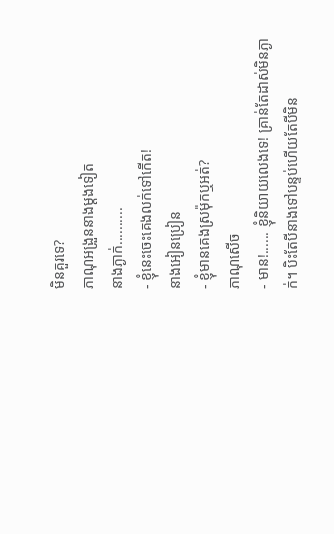មិនគួរទេ?
ភាណុអង្រួននាងម្តងទៀត
នាងភ្ងាក់..........
- ខ្ញុំនេះចេះគេងលក់ទៅកើត!
នាងអៀនប្រៀន
- ខ្ញុំមានគេងស្រម៉ុកឬអត់?
ភាណុសើច
- មាន!...... ខ្ញុំនិយាយលេងទេ! គ្រាន់តែដាស់មិនភ្ងាក់។ បិះតែបីនាងទៅបន្ទប់ហើយតែបីមិន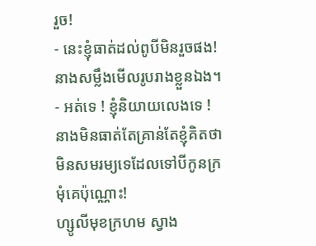រួច!
- នេះខ្ញុំធាត់ដល់ពូបីមិនរួចផង!
នាងសម្លឹងមើលរូបរាងខ្លួនឯង។
- អត់ទេ ! ខ្ញុំនិយាយលេងទេ ! នាងមិនធាត់តែគ្រាន់តែខ្ញុំគិតថាមិនសមរម្យទេដែលទៅបីកូនក្រមុំគេប៉ុណ្ណោះ!
ហ្សូលីមុខក្រហម ស្វាង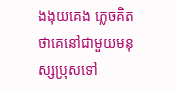ងងុយគេង ភ្លេចគិតថាគេនៅជាមួយមនុស្សប្រុសទៅ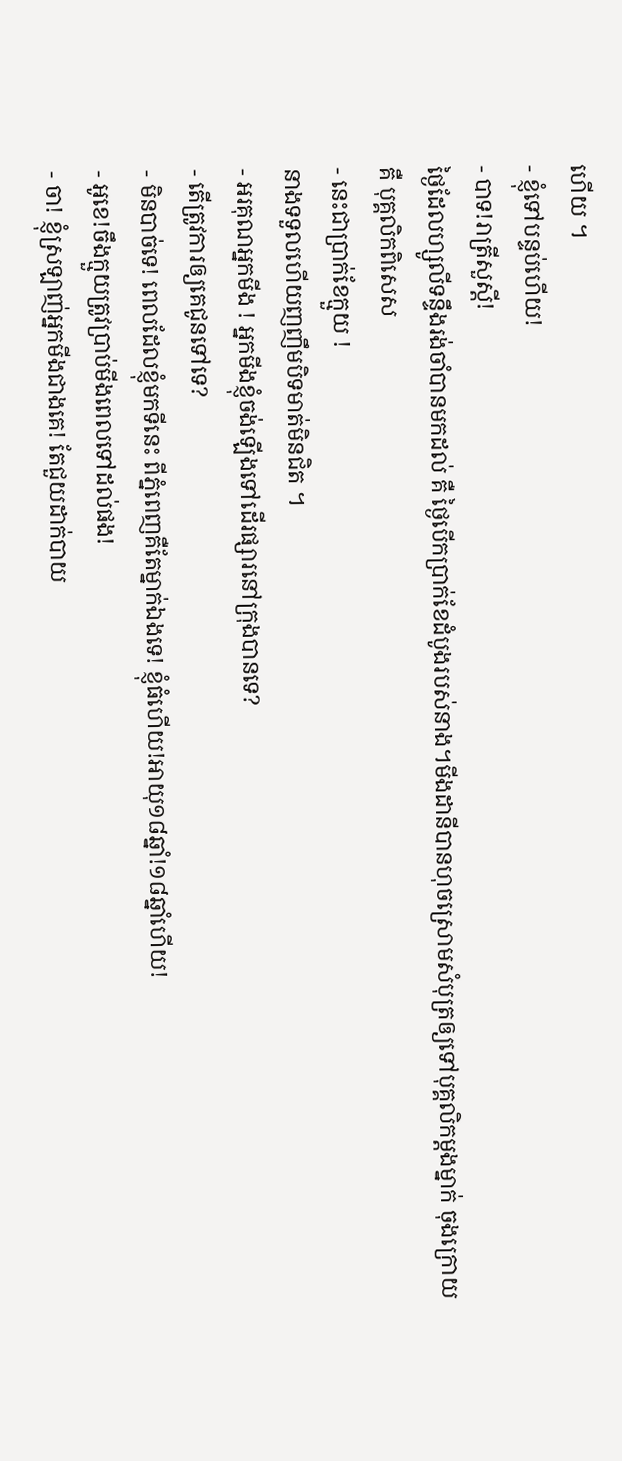ហើយ ។
- ខ្ញុំទៅបន្ទប់ហើយ!
- បាទ!រាត្រីសួស្តី!
ថ្ងៃដែលហ្សូលីទន្ទឹងរង់ចាំបានមកដល់ គឺ ថ្ងៃបើកប្រាក់ខែដំបូងរបស់នាង។មីងដានីបានហុចស្រោមសំបុត្រឲ្យទៅបុគ្គលិកម្តងម្នាក់ ចុងក្រោយគឺ បុគ្គលិកពិសេស
- នេះជាប្រាក់ខែក្មួយ !
នាងទទួលហើយញញឹមបិទមាត់មិនជិត ។
- អរគុណអ្នកមីង ! អ្នកមីងខ្ញុំចង់ឡើងទៅដើរផ្សារនៅក្រុងបានទេ?
- តើត្រូវការឲ្យគេជូនទៅទេ?
- មិនបាច់ទេ! ពេលដែលខ្ញុំមកទីនេះ ពីភំ្នពេញគឺតែម្នាក់ឯងទេ! ខ្ញុំធំហើយ!អាយុ១៨ឆ្នាំ!១៨ឆ្នាំហើយ!
- អូខេ!ចឹងក្មួយត្រូវប្រាប់មីងពេលទៅដល់ផង!
- ចា! ខ្ញុំស្រឡាញ់អ្នកមីងជាងគេ! តែជួយដាក់បាយ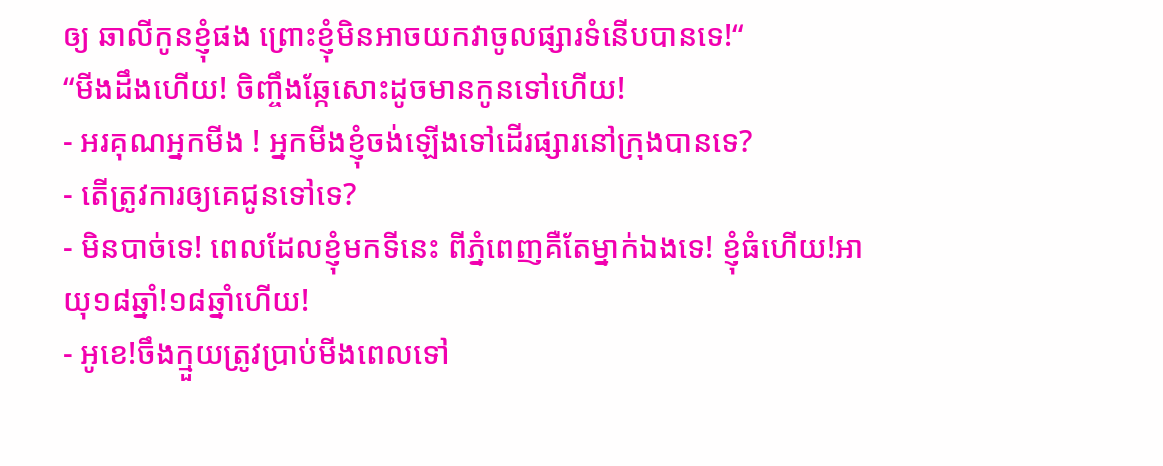ឲ្យ ឆាលីកូនខ្ញុំផង ព្រោះខ្ញុំមិនអាចយកវាចូលផ្សារទំនើបបានទេ!“
“មីងដឹងហើយ! ចិញ្ចឹងឆ្កែសោះដូចមានកូនទៅហើយ!
- អរគុណអ្នកមីង ! អ្នកមីងខ្ញុំចង់ឡើងទៅដើរផ្សារនៅក្រុងបានទេ?
- តើត្រូវការឲ្យគេជូនទៅទេ?
- មិនបាច់ទេ! ពេលដែលខ្ញុំមកទីនេះ ពីភំ្នពេញគឺតែម្នាក់ឯងទេ! ខ្ញុំធំហើយ!អាយុ១៨ឆ្នាំ!១៨ឆ្នាំហើយ!
- អូខេ!ចឹងក្មួយត្រូវប្រាប់មីងពេលទៅ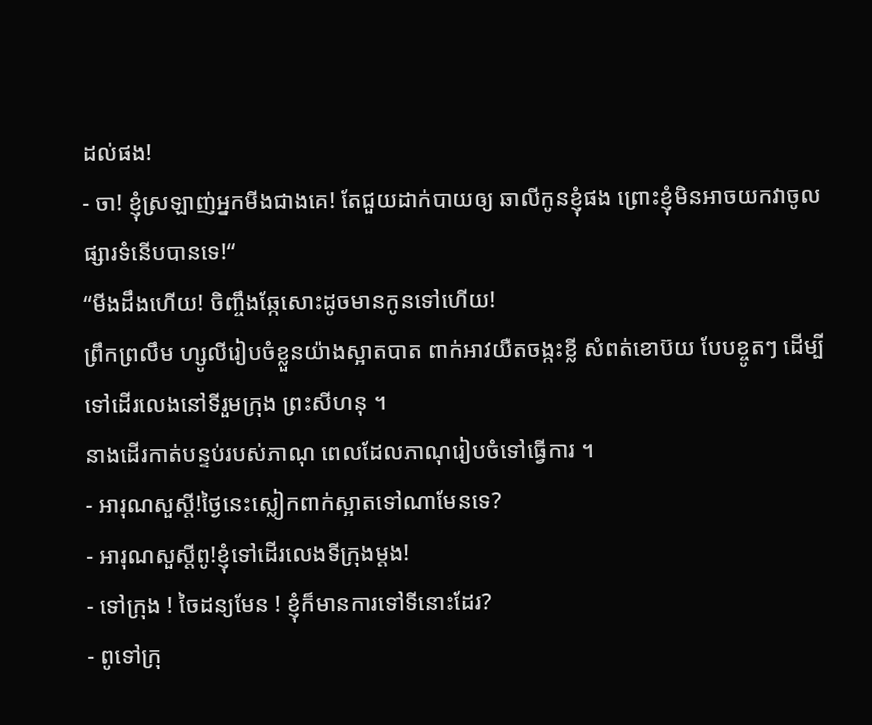ដល់ផង!
- ចា! ខ្ញុំស្រឡាញ់អ្នកមីងជាងគេ! តែជួយដាក់បាយឲ្យ ឆាលីកូនខ្ញុំផង ព្រោះខ្ញុំមិនអាចយកវាចូលផ្សារទំនើបបានទេ!“
“មីងដឹងហើយ! ចិញ្ចឹងឆ្កែសោះដូចមានកូនទៅហើយ!
ព្រឹកព្រលឹម ហ្សូលីរៀបចំខ្លួនយ៉ាងស្អាតបាត ពាក់អាវយឺតចង្កះខ្លី សំពត់ខោប៊យ បែបខ្ចូតៗ ដើម្បីទៅដើរលេងនៅទីរួមក្រុង ព្រះសីហនុ ។
នាងដើរកាត់បន្ទប់របស់ភាណុ ពេលដែលភាណុរៀបចំទៅធ្វើការ ។
- អារុណសួស្តី!ថ្ងៃនេះស្លៀកពាក់ស្អាតទៅណាមែនទេ?
- អារុណសួស្តីពូ!ខ្ញុំទៅដើរលេងទីក្រុងម្តង!
- ទៅក្រុង ! ចៃដន្យមែន ! ខ្ញុំក៏មានការទៅទីនោះដែរ?
- ពូទៅក្រុ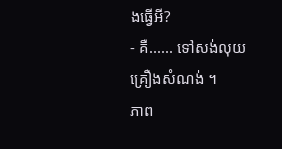ងធ្វើអី?
- គឺ...... ទៅសង់លុយគ្រឿងសំណង់ ។
ភាព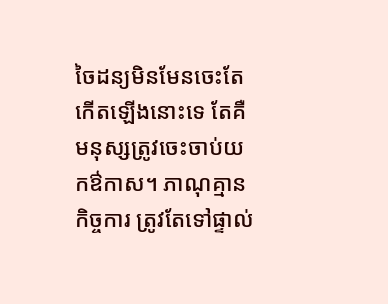ចៃដន្យមិនមែនចេះតែកើតឡើងនោះទេ តែគឺមនុស្សត្រូវចេះចាប់យកឳកាស។ ភាណុគ្មានកិច្ចការ ត្រូវតែទៅផ្ទាល់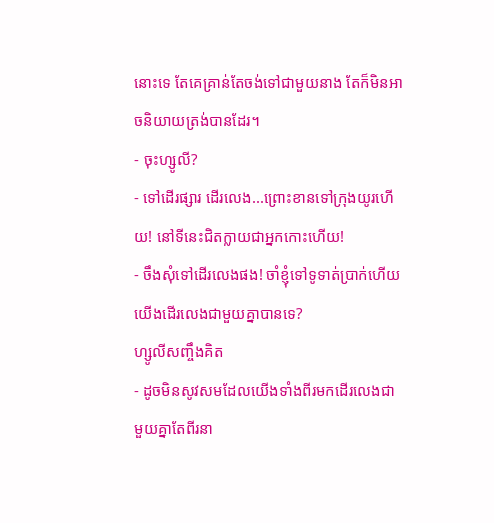នោះទេ តែគេគ្រាន់តែចង់ទៅជាមួយនាង តែក៏មិនអាចនិយាយត្រង់បានដែរ។
- ចុះហ្សូលី?
- ទៅដើរផ្សារ ដើរលេង...ព្រោះខានទៅក្រុងយូរហើយ! នៅទីនេះជិតក្លាយជាអ្នកកោះហើយ!
- ចឹងសុំទៅដើរលេងផង! ចាំខ្ញុំទៅទូទាត់ប្រាក់ហើយ យើងដើរលេងជាមួយគ្នាបានទេ?
ហ្សូលីសញ្ចឹងគិត
- ដូចមិនសូវសមដែលយើងទាំងពីរមកដើរលេងជាមួយគ្នាតែពីរនា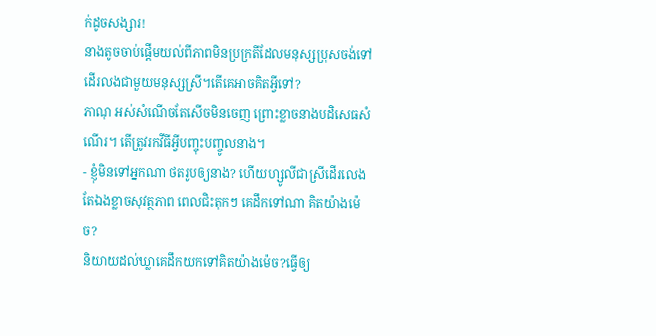ក់ដូចសង្សារ!
នាងតូចចាប់ផ្តើមយល់ពីភាពមិនប្រក្រតីដែលមនុស្សប្រុសចង់ទៅដើរលងជាមួយមនុស្សស្រី។តើគេអាចគិតអ្វីទៅ?
ភាណុ អស់សំណើចតែសើចមិនចេញ ព្រោះខ្លាចនាងបដិសេធសំណើរ។ តើត្រូវរកវីធីអ្វីបញ្ចុះបញ្ចូលនាង។
- ខ្ញុំមិនទៅអ្នកណា ថតរូបឲ្យនាង? ហើយហ្សូលីជាស្រីដើរលេងតែឯងខ្លាចសុវត្ថភាព ពេលជិះតុកៗ គេដឹកទៅណា គិតយ៉ាងម៉េច?
និយាយដល់ឃ្លាគេដឹកយកទៅគិតយ៉ាងម៉េច?ធ្វើឲ្យ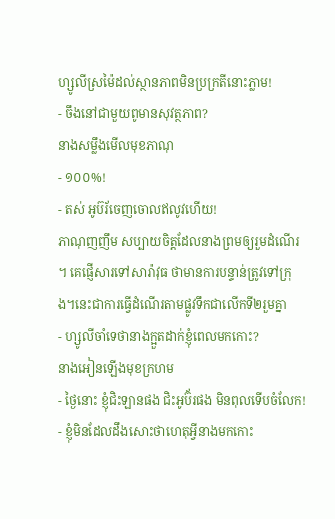ហ្សូលីស្រម៉ៃដល់ស្ថានភាពមិនប្រក្រតីនោះភ្លាម!
- ចឹងនៅជាមួយពូមានសុវត្ថភាព?
នាងសម្លឹងមើលមុខភាណុ
- ១០០%!
- តស់ អូប៊រ័ចេញចោលឥលូវហើយ!
ភាណុញញឹម សប្បាយចិត្តដែលនាងព្រមឲ្យរួមដំណើរ ។ គេផ្ញើសារទៅសារ៉ាវុធ ថាមានការបន្ទាន់ត្រូវទៅក្រុង។នេះជាការធ្វើដំណើរតាមផ្លូវទឹកជាលើកទី២រួមគ្នា
- ហ្សូលីចាំទេថានាងក្អួតដាក់ខ្ញុំពេលមកកោះ?
នាងអៀនឡើងមុខក្រហម
- ថ្ងៃនោះ ខ្ញុំជិះឡានផង ជិះអូប៊័រផង មិនពុលទើបចំលែក!
- ខ្ញុំមិនដែលដឹងសោះថាហេតុអ្វីនាងមកកោះ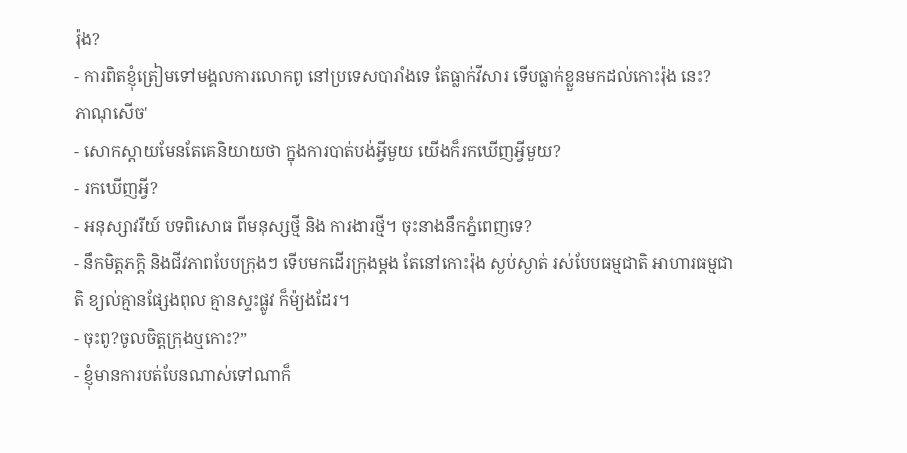រ៉ុង?
- ការពិតខ្ញុំត្រៀមទៅមង្គលការលោកពូ នៅប្រទេសបារាំងទេ តែធ្លាក់វីសារ ទើបធ្លាក់ខ្លួនមកដល់កោះរ៉ុង នេះ?
ភាណុសើច'
- សោកស្តាយមែនតែគេនិយាយថា ក្នុងការបាត់បង់អ្វីមួយ យើងក៏រកឃើញអ្វីមួយ?
- រកឃើញអ្វី?
- អនុស្សាវរីយ៍ បទពិសោធ ពីមនុស្សថ្មី និង ការងារថ្មី។ ចុះនាងនឹកភ្នំពេញទេ?
- នឹកមិត្តភក្តិ និងជីវភាពបែបក្រុងៗ ទើបមកដើរក្រុងម្តង តែនៅកោះរ៉ុង ស្ងប់ស្ងាត់ រស់បែបធម្មជាតិ អាហារធម្មជាតិ ខ្យល់គ្មានផ្សែងពុល គ្មានស្ទះផ្លូវ ក៏ម៉្យងដែរ។
- ចុះពូ?ចូលចិត្តក្រុងឬកោះ?”
- ខ្ញុំមានការបត់បែនណាស់ទៅណាក៏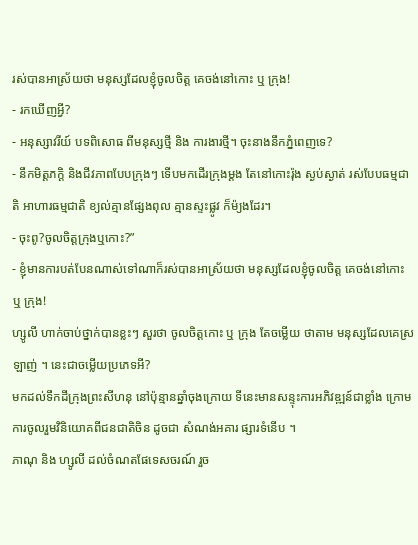រស់បានអាស្រ័យថា មនុស្សដែលខ្ញុំចូលចិត្ត គេចង់នៅកោះ ឬ ក្រុង!
- រកឃើញអ្វី?
- អនុស្សាវរីយ៍ បទពិសោធ ពីមនុស្សថ្មី និង ការងារថ្មី។ ចុះនាងនឹកភ្នំពេញទេ?
- នឹកមិត្តភក្តិ និងជីវភាពបែបក្រុងៗ ទើបមកដើរក្រុងម្តង តែនៅកោះរ៉ុង ស្ងប់ស្ងាត់ រស់បែបធម្មជាតិ អាហារធម្មជាតិ ខ្យល់គ្មានផ្សែងពុល គ្មានស្ទះផ្លូវ ក៏ម៉្យងដែរ។
- ចុះពូ?ចូលចិត្តក្រុងឬកោះ?”
- ខ្ញុំមានការបត់បែនណាស់ទៅណាក៏រស់បានអាស្រ័យថា មនុស្សដែលខ្ញុំចូលចិត្ត គេចង់នៅកោះ ឬ ក្រុង!
ហ្សូលី ហាក់ចាប់ថ្នាក់បានខ្លះៗ សួរថា ចូលចិត្តកោះ ឬ ក្រុង តែចម្លើយ ថាតាម មនុស្សដែលគេស្រឡាញ់ ។ នេះជាចម្លើយប្រភេទអី?
មកដល់ទឹកដីក្រុងព្រះសីហនុ នៅប៉ុន្មានឆ្នាំចុងក្រោយ ទីនេះមានសន្ទុះការអភិវឌ្ឍន៍ជាខ្លាំង ក្រោមការចូលរួមវិនិយោគពីជនជាតិចិន ដូចជា សំណង់អគារ ផ្សារទំនើប ។
ភាណុ និង ហ្សូលី ដល់ចំណតផែទេសចរណ៍ រួច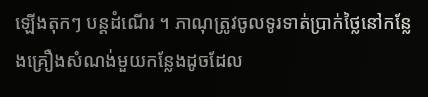ឡើងតុកៗ បន្តដំណើរ ។ ភាណុត្រូវចូលទូរទាត់ប្រាក់ថ្លៃនៅកន្លែងគ្រឿងសំណង់មួយកន្លែងដូចដែល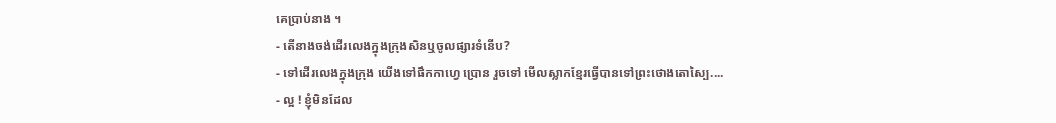គេប្រាប់នាង ។
- តើនាងចង់ដើរលេងក្នុងក្រុងសិនឬចូលផ្សារទំនើប?
- ទៅដើរលេងក្នុងក្រុង យើងទៅផឹកកាហេ្វ ប្រោន រួចទៅ មើលស្លាកខ្មែរធ្វើបានទៅព្រះថោងតោស្បៃ....
- ល្អ ! ខ្ញុំមិនដែល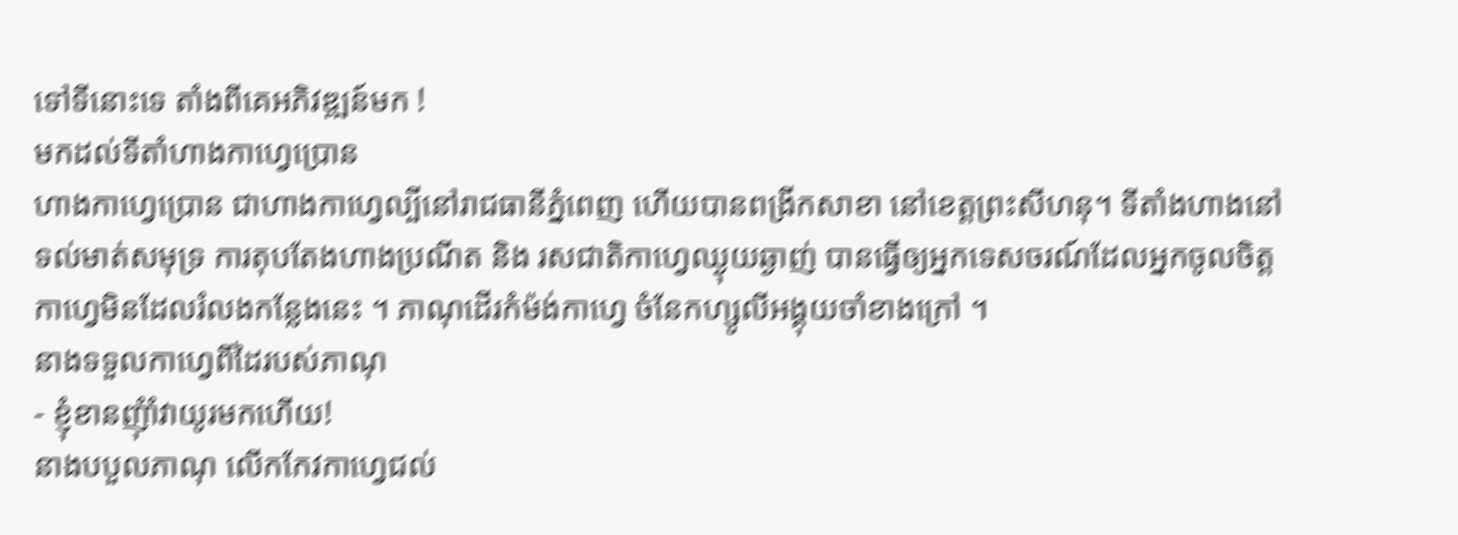ទៅទីនោះទេ តាំងពីគេអភិវឌ្ឍន៍មក !
មកដល់ទីតាំហាងកាហ្វេប្រោន
ហាងកាហ្វេប្រោន ជាហាងកាហ្វេល្បីនៅរាជធានីភ្នំពេញ ហើយបានពង្រីកសាខា នៅខេត្តព្រះសីហនុ។ ទីតាំងហាងនៅទល់មាត់សមុទ្រ ការតុបតែងហាងប្រណីត និង រសជាតិកាហ្វេឈ្ងុយឆ្ងាញ់ បានធ្វើឲ្យអ្នកទេសចរណ៍ដែលអ្នកចូលចិត្តកាហ្វេមិនដែលរំលងកន្លែងនេះ ។ ភាណុដើរកំម៉ង់កាហ្វេ ចំនែកហ្សូលីអង្គុយចាំខាងក្រៅ ។
នាងទទួលកាហ្វេពីដៃរបស់ភាណុ
- ខ្ញុំខានញុំាំវាយូរមកហើយ!
នាងបបួលភាណុ លើកកែវកាហ្វេជល់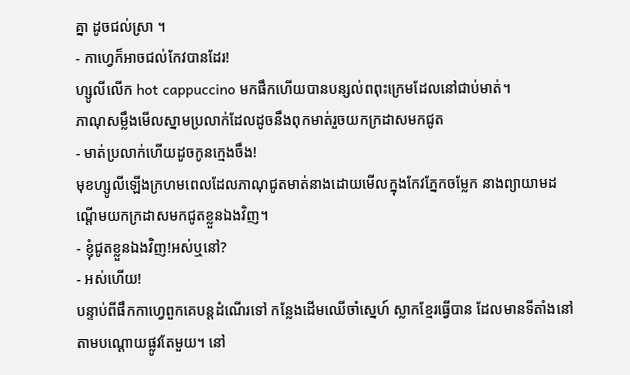គ្នា ដូចជល់ស្រា ។
- កាហ្វេក៏អាចជល់កែវបានដែរ!
ហ្សូលីលើក hot cappuccino មកផឹកហើយបានបន្សល់ពពុះក្រេមដែលនៅជាប់មាត់។
ភាណុសម្លឹងមើលស្នាមប្រលាក់ដែលដូចនឹងពុកមាត់រួចយកក្រដាសមកជូត
- មាត់ប្រលាក់ហើយដូចកូនក្មេងចឹង!
មុខហ្សូលីឡើងក្រហមពេលដែលភាណុជូតមាត់នាងដោយមើលក្នុងកែវភ្នែកចម្លែក នាងព្យាយាមដណ្តើមយកក្រដាសមកជូតខ្លួនឯងវិញ។
- ខ្ញុំជូតខ្លួនឯងវិញ!អស់ឬនៅ?
- អស់ហើយ!
បន្ទាប់ពីផឹកកាហ្វេពួកគេបន្តដំណើរទៅ កន្លែងដើមឈើចាំស្នេហ៍ ស្លាកខ្មែរធ្វើបាន ដែលមានទីតាំងនៅតាមបណ្តោយផ្លូវតែមួយ។ នៅ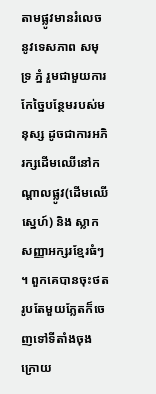តាមផ្លូវមានរំលេចនូវទេសភាព សមុទ្រ ភ្នំ រួមជាមួយការកែច្នៃបន្ថែមរបស់មនុស្ស ដូចជាការអភិរក្សដើមឈើនៅកណ្តាលផ្លូវ(ដើមឈើស្នេហ៍) និង ស្លាកសញ្ញាអក្សរខ្មែរធំៗ ។ ពួកគេបានចុះថតរូបតែមួយភ្លែតក៏ចេញទៅទីតាំងចុងក្រោយ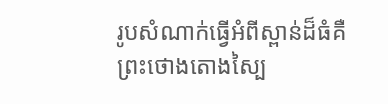រូបសំណាក់ធ្វើអំពីស្ពាន់ដ៏ធំគឺព្រះថោងតោងស្បៃ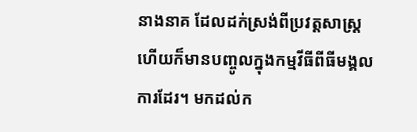នាងនាគ ដែលដក់ស្រង់ពីប្រវត្តសាស្រ្ត ហើយក៏មានបញ្ចូលក្នុងកម្មវីធីពីធីមង្គលការដែរ។ មកដល់ក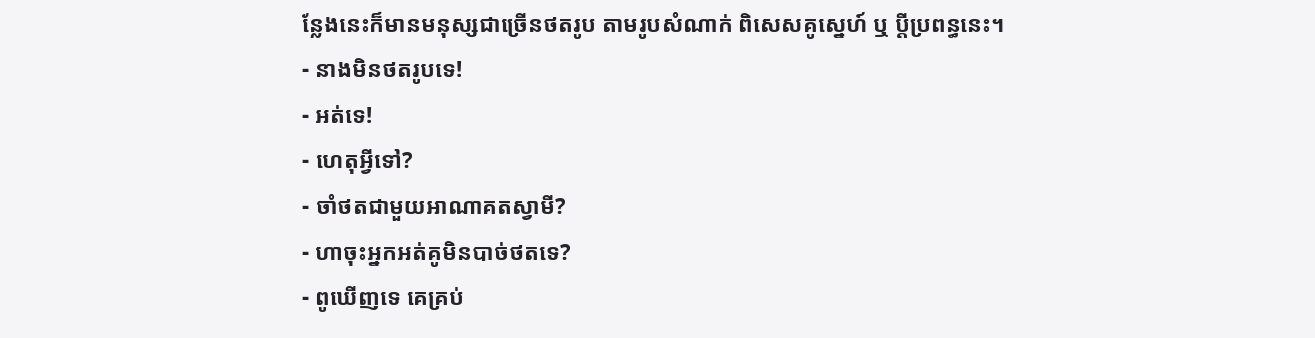ន្លែងនេះក៏មានមនុស្សជាច្រើនថតរូប តាមរូបសំណាក់ ពិសេសគូស្នេហ៍ ឬ ប្តីប្រពន្ធនេះ។
- នាងមិនថតរូបទេ!
- អត់ទេ!
- ហេតុអ្វីទៅ?
- ចាំថតជាមួយអាណាគតស្វាមី?
- ហាចុះអ្នកអត់គូមិនបាច់ថតទេ?
- ពូឃើញទេ គេគ្រប់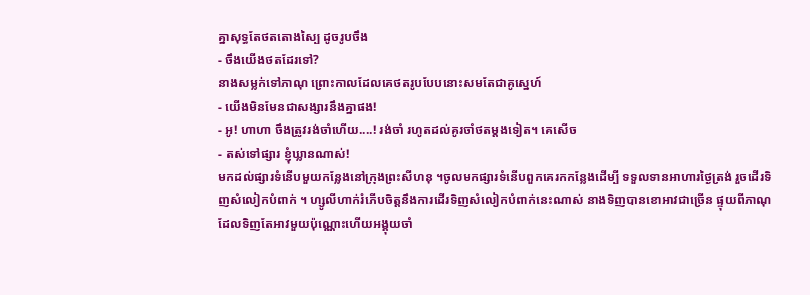គ្នាសុទ្ធតែថតតោងស្បៃ ដូចរូបចឹង
- ចឹងយើងថតដែរទៅ?
នាងសម្លក់ទៅភាណុ ព្រោះកាលដែលគេថតរូបបែបនោះសមតែជាគូស្នេហ៍
- យើងមិនមែនជាសង្សារនឹងគ្នាផង!
- អូ! ហាហា ចឹងត្រូវរង់ចាំហើយ....! រង់ចាំ រហូតដល់គូរចាំថតម្តងទៀត។ គេសើច
- តស់ទៅផ្សារ ខ្ញុំឃ្លានណាស់!
មកដល់ផ្សារទំនើបមួយកន្លែងនៅក្រុងព្រះសីហនុ ។ចូលមកផ្សារទំនើបពួកគេរកកន្លែងដើម្បី ទទួលទានអាហារថ្ងៃត្រង់ រួចដើរទិញសំលៀកបំពាក់ ។ ហ្សូលីហាក់រំភើបចិត្តនឹងការដើរទិញសំលៀកបំពាក់នេះណាស់ នាងទិញបានខោអាវជាច្រើន ផ្ទុយពីភាណុដែលទិញតែអាវមួយប៉ុណ្ណោះហើយអង្គុយចាំ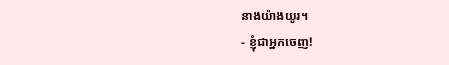នាងយ៉ាងយូរ។
- ខ្ញុំជាអ្នកចេញ!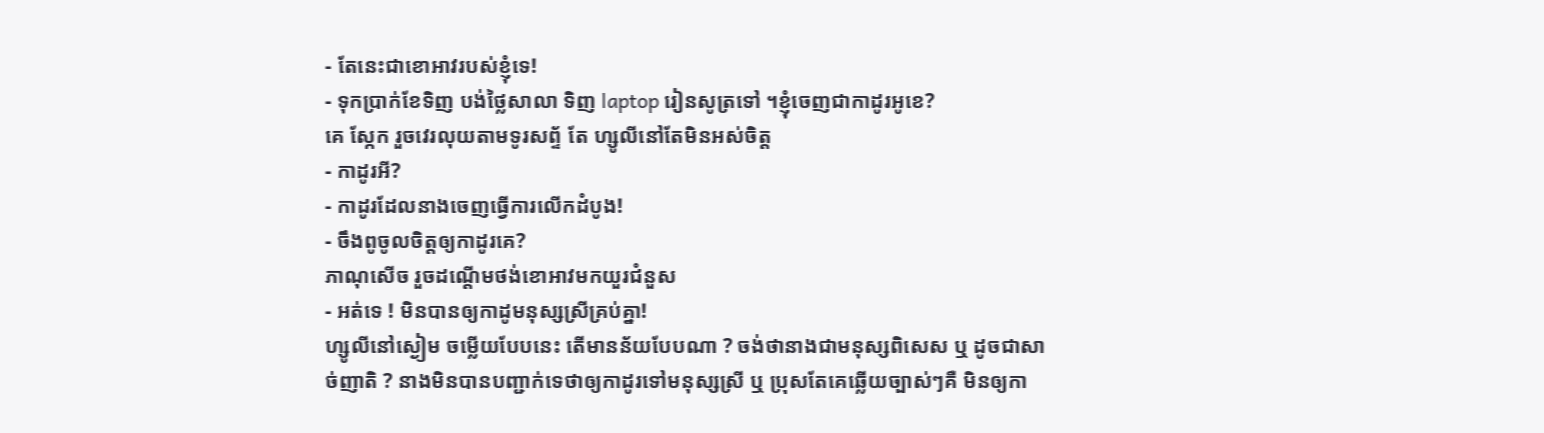- តែនេះជាខោអាវរបស់ខ្ញុំទេ!
- ទុកប្រាក់ខែទិញ បង់ថ្លៃសាលា ទិញ laptop រៀនសូត្រទៅ ។ខ្ញុំចេញជាកាដូរអូខេ?
គេ ស្កែក រួចវេរលុយតាមទូរសព្ទ័ តែ ហ្សូលីនៅតែមិនអស់ចិត្ត
- កាដូរអី?
- កាដូរដែលនាងចេញធ្វើការលើកដំបូង!
- ចឹងពូចូលចិត្តឲ្យកាដូរគេ?
ភាណុសើច រួចដណ្តើមថង់ខោអាវមកយួរជំនួស
- អត់ទេ ! មិនបានឲ្យកាដូមនុស្សស្រីគ្រប់គ្នា!
ហ្សូលីនៅស្ងៀម ចម្លើយបែបនេះ តើមានន័យបែបណា ? ចង់ថានាងជាមនុស្សពិសេស ឬ ដូចជាសាច់ញាតិ ? នាងមិនបានបញ្ជាក់ទេថាឲ្យកាដូរទៅមនុស្សស្រី ឬ ប្រុសតែគេឆ្លើយច្បាស់ៗគឺ មិនឲ្យកា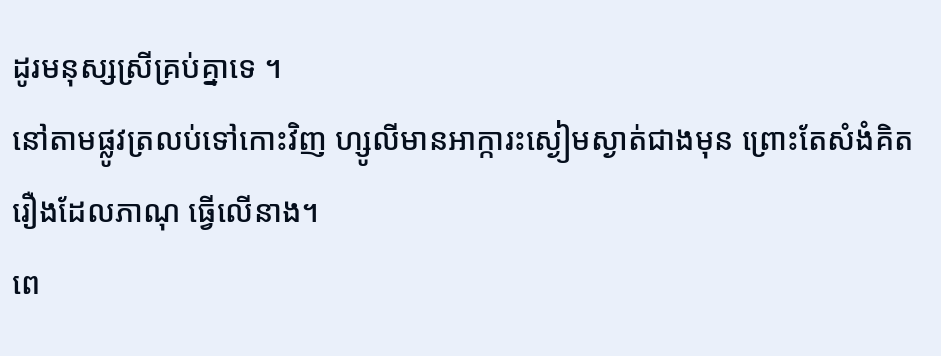ដូរមនុស្សស្រីគ្រប់គ្នាទេ ។
នៅតាមផ្លូវត្រលប់ទៅកោះវិញ ហ្សូលីមានអាក្ការះស្ងៀមស្ងាត់ជាងមុន ព្រោះតែសំងំគិតរឿងដែលភាណុ ធ្វើលើនាង។
ពេ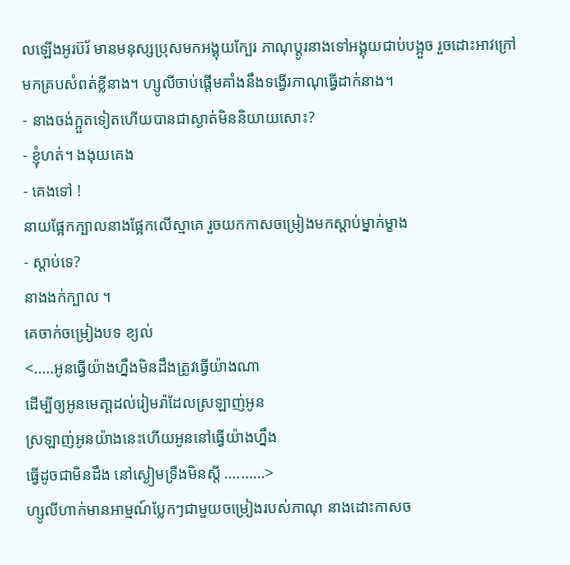លឡើងអូរប៊រ័ មានមនុស្សប្រុសមកអង្គុយក្បែរ ភាណុប្តូរនាងទៅអង្គុយជាប់បង្អួច រួចដោះអាវក្រៅ មកគ្របសំពត់ខ្លីនាង។ ហ្សូលីចាប់ផ្តើមគាំងនឹងទង្វើរភាណុធ្វើដាក់នាង។
- នាងចង់ក្អួតទៀតហើយបានជាស្ងាត់មិននិយាយសោះ?
- ខ្ញុំហត់។ ងងុយគេង
- គេងទៅ !
នាយផ្អែកក្បាលនាងផ្អែកលើស្មាគេ រួចយកកាសចម្រៀងមកស្តាប់ម្នាក់ម្ខាង
- ស្តាប់ទេ?
នាងងក់ក្បាល ។
គេចាក់ចម្រៀងបទ ខ្យល់
<.....អូនធ្វើយ៉ាងហ្នឹងមិនដឹងត្រូវធ្វើយ៉ាងណា
ដើម្បីឲ្យអូនមេតា្តដល់រៀមរ៉ាដែលស្រឡាញ់អូន
ស្រឡាញ់អូនយ៉ាងនេះហើយអូននៅធ្វើយ៉ាងហ្នឹង
ធ្វើដូចជាមិនដឹង នៅស្ងៀមទ្រឺងមិនស្តី ..........>
ហ្សូលីហាក់មានអាម្មណ៍ប្លែកៗជាមួយចម្រៀងរបស់ភាណុ នាងដោះកាសច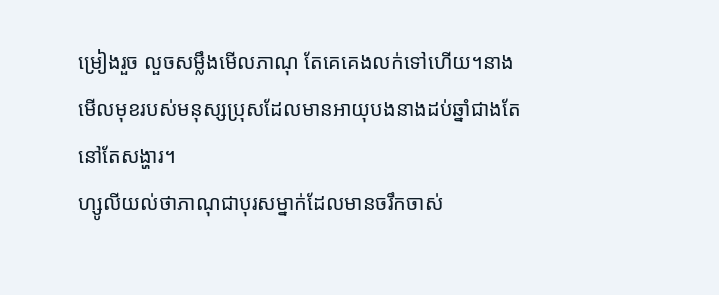ម្រៀងរួច លួចសម្លឹងមើលភាណុ តែគេគេងលក់ទៅហើយ។នាងមើលមុខរបស់មនុស្សប្រុសដែលមានអាយុបងនាងដប់ឆ្នាំជាងតែនៅតែសង្ហារ។
ហ្សូលីយល់ថាភាណុជាបុរសម្នាក់ដែលមានចរឹកចាស់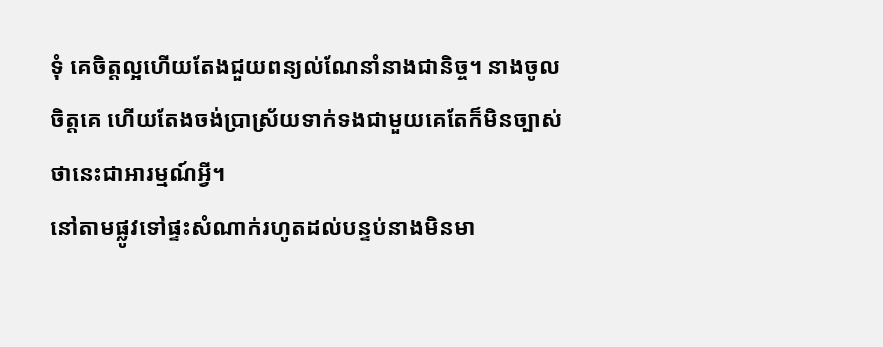ទុំ គេចិត្តល្អហើយតែងជួយពន្យល់ណែនាំនាងជានិច្ច។ នាងចូលចិត្តគេ ហើយតែងចង់ប្រាស្រ័យទាក់ទងជាមួយគេតែក៏មិនច្បាស់ថានេះជាអារម្មណ៍អ្វី។
នៅតាមផ្លូវទៅផ្ទះសំណាក់រហូតដល់បន្ទប់នាងមិនមា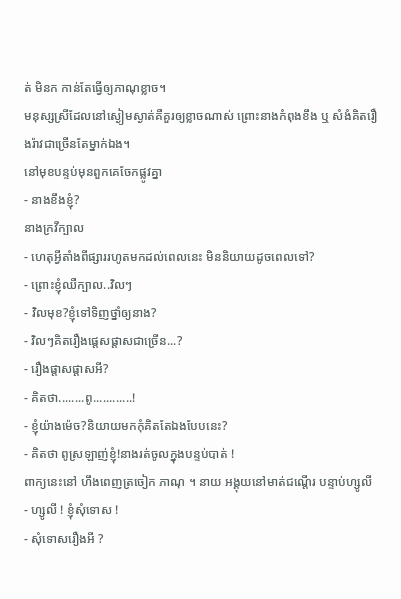ត់ មិនក កាន់តែធ្វើឲ្យភាណុខ្លាច។
មនុស្សស្រីដែលនៅស្ងៀមស្ងាត់គឺគួរឲ្យខ្លាចណាស់ ព្រោះនាងកំពុងខឹង ឬ សំងំគិតរឿងរ៉ាវជាច្រើនតែម្នាក់ឯង។
នៅមុខបន្ទប់មុនពួកគេចែកផ្លូវគ្នា
- នាងខឹងខ្ញុំ?
នាងក្រវីក្បាល
- ហេតុអ្វីតាំងពីផ្សាររហូតមកដល់ពេលនេះ មិននិយាយដូចពេលទៅ?
- ព្រោះខ្ញុំឈឺក្បាល..វិលៗ
- វិលមុខ?ខ្ញុំទៅទិញថ្នាំឲ្យនាង?
- វិលៗគិតរឿងផ្តេសផ្តាសជាច្រើន...?
- រឿងផ្តាសផ្តាសអី?
- គិតថា........ពូ............!
- ខ្ញុំយ៉ាងម៉េច?និយាយមកកុំគិតតែឯងបែបនេះ?
- គិតថា ពូស្រឡាញ់ខ្ញុំ!នាងរត់ចូលក្នុងបន្ទប់បាត់ !
ពាក្យនេះនៅ ហឹងពេញត្រចៀក ភាណុ ។ នាយ អង្គុយនៅមាត់ជណ្តើរ បន្ទាប់ហ្សូលី
- ហ្សូលី ! ខ្ញុំសុំទោស !
- សុំទោសរឿងអី ?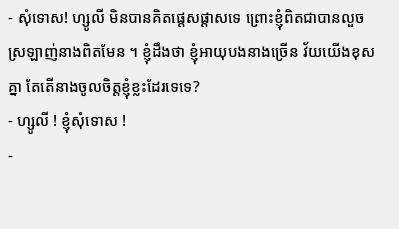- សុំទោស! ហ្សូលី មិនបានគិតផ្តេសផ្តាសទេ ព្រោះខ្ញុំពិតជាបានលួចស្រឡាញ់នាងពិតមែន ។ ខ្ញុំដឹងថា ខ្ញុំអាយុបងនាងច្រើន វ័យយើងខុសគ្នា តែតើនាងចូលចិត្តខ្ញុំខ្លះដែរទេទេ?
- ហ្សូលី ! ខ្ញុំសុំទោស !
-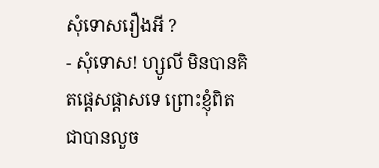សុំទោសរឿងអី ?
- សុំទោស! ហ្សូលី មិនបានគិតផ្តេសផ្តាសទេ ព្រោះខ្ញុំពិតជាបានលួច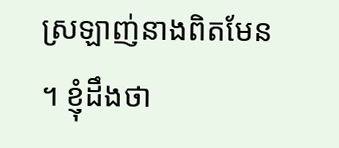ស្រឡាញ់នាងពិតមែន ។ ខ្ញុំដឹងថា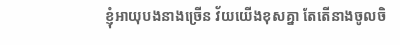ខ្ញុំអាយុបងនាងច្រើន វ័យយើងខុសគ្នា តែតើនាងចូលចិ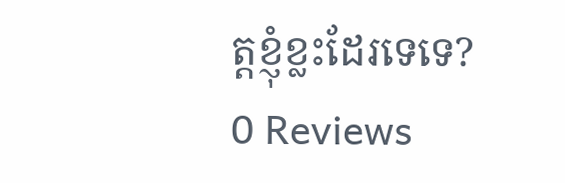ត្តខ្ញុំខ្លះដែរទេទេ?
0 Reviews